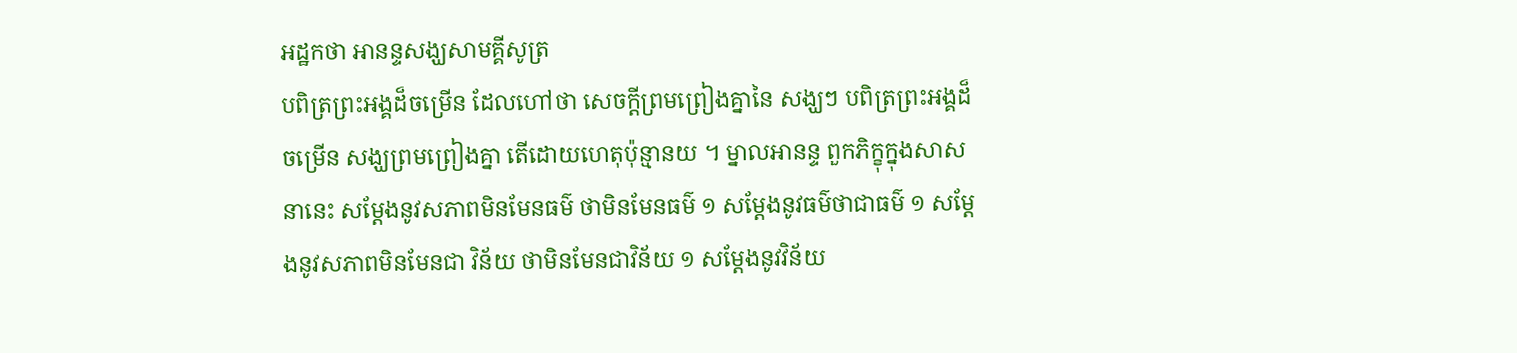អដ្ឋកថា អានន្ទសង្ឃសាមគ្គីសូត្រ
បពិត្រព្រះអង្គដ៏ចម្រើន ដែលហៅថា សេចក្តីព្រមព្រៀងគ្នានៃ សង្ឃៗ បពិត្រព្រះអង្គដ៏ចម្រើន សង្ឃព្រមព្រៀងគ្នា តើដោយហេតុប៉ុន្មានយ ។ ម្នាលអានន្ទ ពួកភិក្ខុក្នុងសាសនានេះ សម្តែងនូវសភាពមិនមែនធម៌ ថាមិនមែនធម៌ ១ សម្តែងនូវធម៌ថាជាធម៌ ១ សម្តែងនូវសភាពមិនមែនជា វិន័យ ថាមិនមែនជាវិន័យ ១ សម្តែងនូវវិន័យ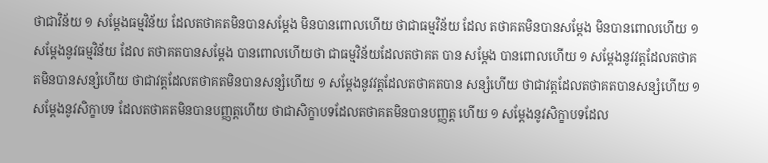ថាជាវិន័យ ១ សម្តែងធម្មវិន័យ ដែលតថាគតមិនបានសម្តែង មិនបានពោលហើយ ថាជាធម្មវិន័យ ដែល តថាគតមិនបានសម្តែង មិនបានពោលហើយ ១ សម្តែងនូវធម្មវិន័យ ដែល តថាគតបានសម្តែង បានពោលហើយថា ជាធម្មវិន័យដែលតថាគត បាន សម្តែង បានពោលហើយ ១ សម្តែងនូវវត្តដែលតថាគតមិនបានសន្សំហើយ ថាជាវត្តដែលតថាគតមិនបានសន្សំហើយ ១ សម្តែងនូវវត្តដែលតថាគតបាន សន្សំហើយ ថាជាវត្តដែលតថាគតបានសន្សំហើយ ១ សម្តែងនូវសិក្ខាបទ ដែលតថាគតមិនបានបញ្ញត្តហើយ ថាជាសិក្ខាបទដែលតថាគតមិនបានបញ្ញត្ត ហើយ ១ សម្តែងនូវសិក្ខាបទដែល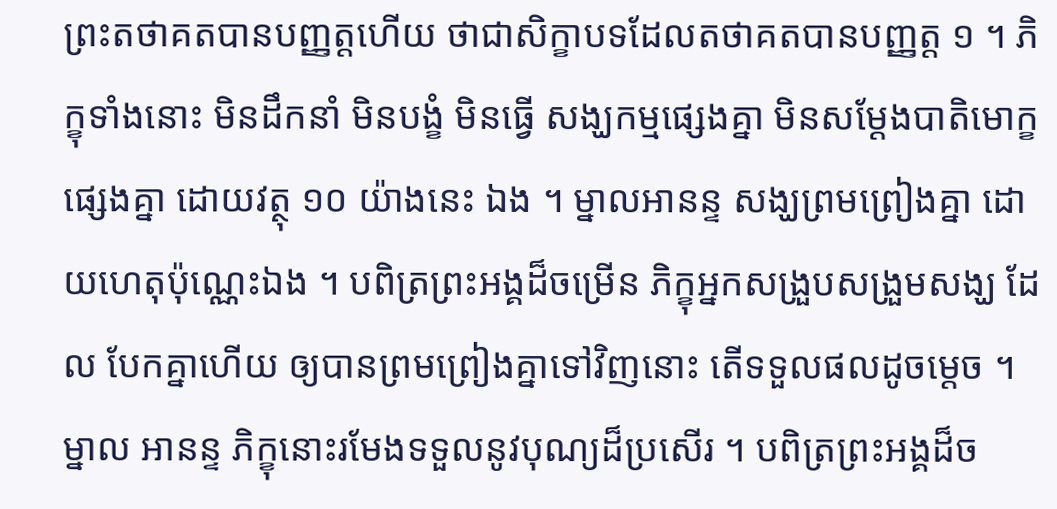ព្រះតថាគតបានបញ្ញត្តហើយ ថាជាសិក្ខាបទដែលតថាគតបានបញ្ញត្ត ១ ។ ភិក្ខុទាំងនោះ មិនដឹកនាំ មិនបង្ខំ មិនធ្វើ សង្ឃកម្មផ្សេងគ្នា មិនសម្តែងបាតិមោក្ខផ្សេងគ្នា ដោយវត្ថុ ១០ យ៉ាងនេះ ឯង ។ ម្នាលអានន្ទ សង្ឃព្រមព្រៀងគ្នា ដោយហេតុប៉ុណ្ណេះឯង ។ បពិត្រព្រះអង្គដ៏ចម្រើន ភិក្ខុអ្នកសង្រួបសង្រួមសង្ឃ ដែល បែកគ្នាហើយ ឲ្យបានព្រមព្រៀងគ្នាទៅវិញនោះ តើទទួលផលដូចម្តេច ។ ម្នាល អានន្ទ ភិក្ខុនោះរមែងទទួលនូវបុណ្យដ៏ប្រសើរ ។ បពិត្រព្រះអង្គដ៏ច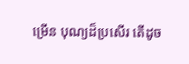ម្រើន បុណ្យដ៏ប្រសើរ តើដូច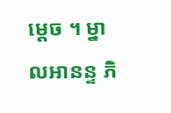ម្តេច ។ ម្នាលអានន្ទ ភិ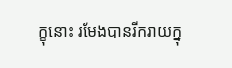ក្ខុនោះ រមែងបានរីករាយក្នុ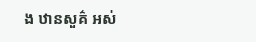ង ឋានសួគ៌ អស់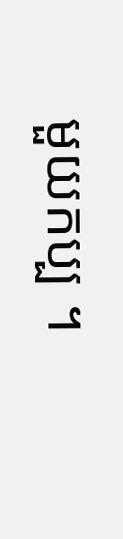មួយកប្ប ។